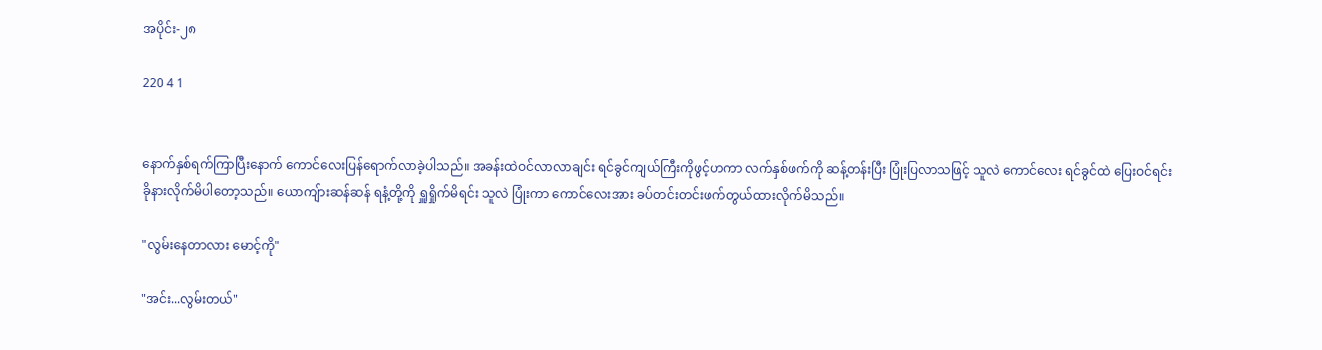အပိုင်း-၂၈

220 4 1


နောက်နှစ်ရက်ကြာပြီးနောက် ကောင်လေးပြန်ရောက်လာခဲ့ပါသည်။ အခန်းထဲဝင်လာလာချင်း ရင်ခွင်ကျယ်ကြီးကိုဖွင့်ဟကာ လက်နှစ်ဖက်ကို ဆန့်တန်းပြီး ပြုံးပြလာသဖြင့် သူလဲ ကောင်လေး ရင်ခွင်ထဲ ပြေးဝင်ရင်း ခိုနားလိုက်မိပါတော့သည်။ ယောကျ်ားဆန်ဆန် ရနံ့တို့ကို ရှူရှိုက်မိရင်း သူလဲ ပြုံးကာ ကောင်လေးအား ခပ်တင်းတင်းဖက်တွယ်ထားလိုက်မိသည်။

"လွမ်းနေတာလား မောင့်ကို"

"အင်း...လွမ်းတယ်"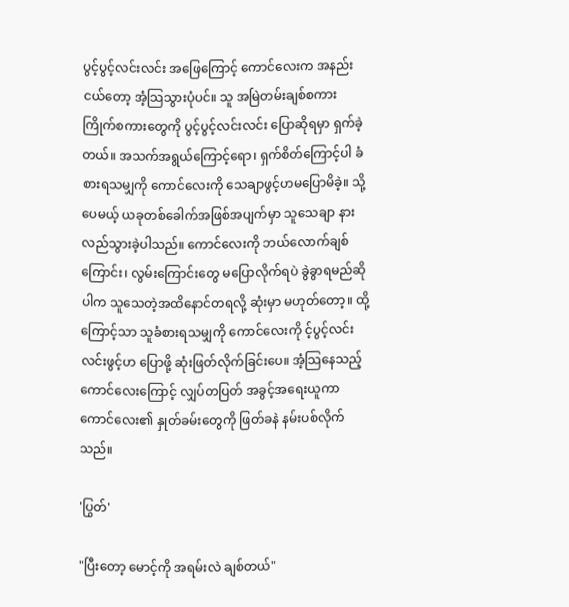ပွင့်ပွင့်လင်းလင်း အဖြေကြောင့် ကောင်လေးက အနည်းငယ်တော့ အံ့သြသွားပုံပင်။ သူ အမြဲတမ်းချစ်စကား ကြိုက်စကားတွေကို ပွင့်ပွင့်လင်းလင်း ပြောဆိုရမှာ ရှက်ခဲ့တယ်။ အသက်အရွယ်ကြောင့်ရော၊ ရှက်စိတ်ကြောင့်ပါ ခံစားရသမျှကို ကောင်လေးကို သေချာဖွင့်ဟမပြောမိခဲ့။ သို့ပေမယ့် ယခုတစ်ခေါက်အဖြစ်အပျက်မှာ သူသေချာ နားလည်သွားခဲ့ပါသည်။ ကောင်လေးကို ဘယ်လောက်ချစ်ကြောင်း၊ လွမ်းကြောင်းတွေ မပြောလိုက်ရပဲ ခွဲခွာရမည်ဆိုပါက သူသေတဲ့အထိနောင်တရလို့ ဆုံးမှာ မဟုတ်တော့။ ထို့ကြောင့်သာ သူခံစားရသမျှကို ကောင်လေးကို င့်ပွင့်လင်းလင်းဖွင့်ဟ ပြောဖို့ ဆုံးဖြတ်လိုက်ခြင်းပေ။ အံ့သြနေသည့် ကောင်လေးကြောင့် လျှပ်တပြတ် အခွင့်အရေးယူကာ ကောင်လေး၏ နှုတ်ခမ်းတွေကို ဖြတ်ခနဲ နမ်းပစ်လိုက်သည်။

'ပြွတ်'

"ပြီးတော့ မောင့်ကို အရမ်းလဲ ချစ်တယ်"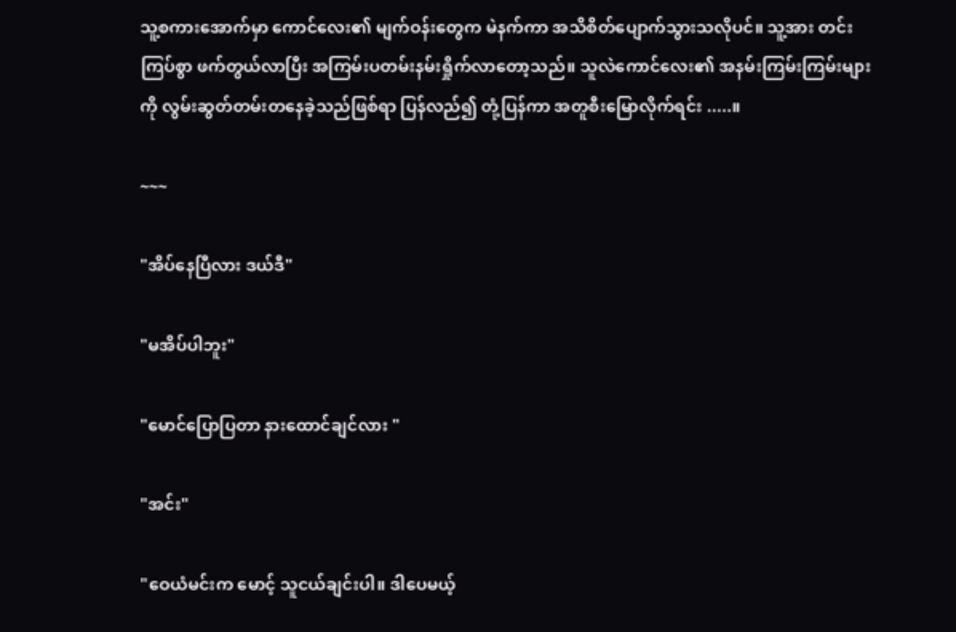သူ့စကားအောက်မှာ ကောင်လေး၏ မျက်ဝန်းတွေက မဲနက်ကာ အသိစိတ်ပျောက်သွားသလိုပင်။ သူ့အား တင်းကြပ်စွာ ဖက်တွယ်လာပြီး အကြမ်းပတမ်းနမ်းရှိုက်လာတော့သည်။ သူလဲကောင်လေး၏ အနမ်းကြမ်းကြမ်းများကို လွမ်းဆွတ်တမ်းတနေခဲ့သည်ဖြစ်ရာ ပြန်လည်၍ တုံ့ပြန်ကာ အတူစီးမြောလိုက်ရင်း .....။

~~~

"အိပ်နေပြီလား ဒယ်ဒီ"

"မအိပ်ပါဘူး"

"မောင်ပြောပြတာ နားထောင်ချင်လား "

"အင်း"

"ဝေယံမင်းက မောင့် သူငယ်ချင်းပါ။ ဒါပေမယ့်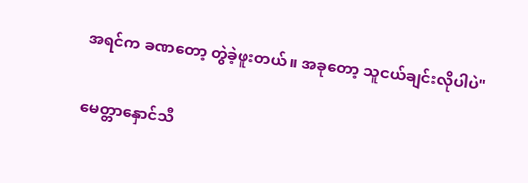အရင်က ခဏတော့ တွဲခဲ့ဖူးတယ်။ အခုတော့ သူငယ်ချင်းလိုပါပဲ"

မေတ္တာနှောင်သီ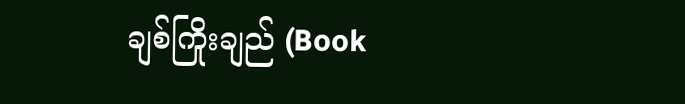ချစ်ကြိုးချည် (Book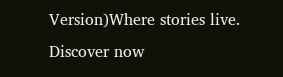Version)Where stories live. Discover now